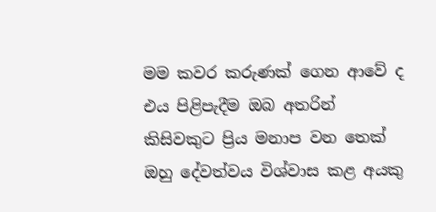මම කවර කරුණක් ගෙන ආවේ ද එය පිළිපැදීම ඔබ අතරින් කිසිවකුට ප්‍රිය මනාප වන තෙක් ඔහු දේවත්වය විශ්වාස කළ අයකු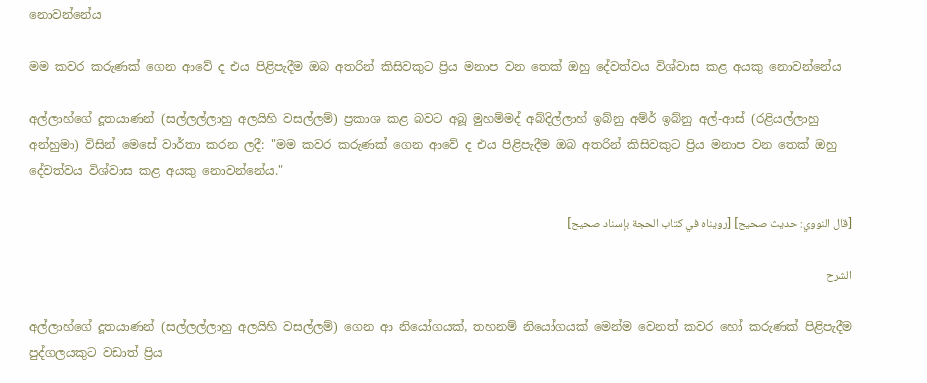නොවන්නේය

මම කවර කරුණක් ගෙන ආවේ ද එය පිළිපැදීම ඔබ අතරින් කිසිවකුට ප්‍රිය මනාප වන තෙක් ඔහු දේවත්වය විශ්වාස කළ අයකු නොවන්නේය

අල්ලාහ්ගේ දූතයාණන් (සල්ලල්ලාහු අලයිහි වසල්ලම්) ප්‍රකාශ කළ බවට අබූ මුහම්මද් අබ්දිල්ලාහ් ඉබ්නු අම්ර් ඉබ්නු අල්-ආස් (රළියල්ලාහු අන්හුමා) විසින් මෙසේ වාර්තා කරන ලදී: "මම කවර කරුණක් ගෙන ආවේ ද එය පිළිපැදීම ඔබ අතරින් කිසිවකුට ප්‍රිය මනාප වන තෙක් ඔහු දේවත්වය විශ්වාස කළ අයකු නොවන්නේය."

[قال النووي: حديث صحيح] [رويناه في كتاب الحجة بإسناد صحيح]

الشرح

අල්ලාහ්ගේ දූතයාණන් (සල්ලල්ලාහු අලයිහි වසල්ලම්) ගෙන ආ නියෝගයක්, තහනම් නියෝගයක් මෙන්ම වෙනත් කවර හෝ කරුණක් පිළිපැදීම පුද්ගලයකුට වඩාත් ප්‍රිය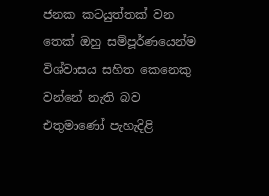ජනක කටයුත්තක් වන තෙක් ඔහු සම්පූර්ණයෙන්ම විශ්වාසය සහිත කෙනෙකු වන්නේ නැති බව එතුමාණෝ පැහැදිළි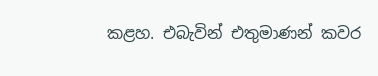කළහ. එබැවින් එතුමාණන් කවර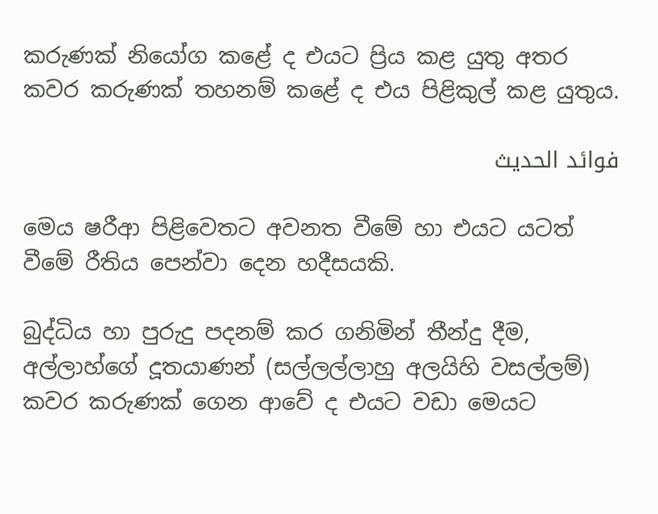කරුණක් නියෝග කළේ ද එයට ප්‍රිය කළ යුතු අතර කවර කරුණක් තහනම් කළේ ද එය පිළිකුල් කළ යුතුය.

فوائد الحديث

මෙය ෂරීආ පිළිවෙතට අවනත වීමේ හා එයට යටත් වීමේ රීතිය පෙන්වා දෙන හදීසයකි.

බුද්ධිය හා පුරුදු පදනම් කර ගනිමින් තීන්දු දීම, අල්ලාහ්ගේ දූතයාණන් (සල්ලල්ලාහු අලයිහි වසල්ලම්) කවර කරුණක් ගෙන ආවේ ද එයට වඩා මෙයට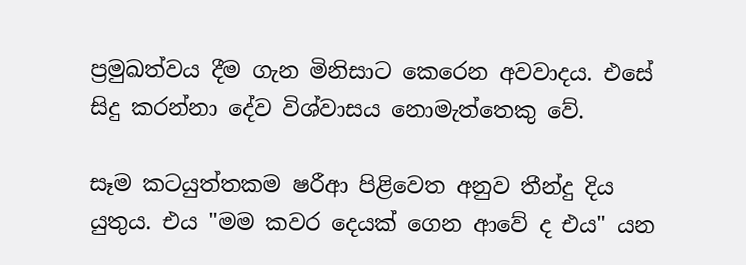ප්‍රමුඛත්වය දීම ගැන මිනිසාට කෙරෙන අවවාදය. එසේ සිදු කරන්නා දේව විශ්වාසය නොමැත්තෙකු වේ.

සෑම කටයුත්තකම ෂරීආ පිළිවෙත අනුව තීන්දු දිය යුතුය. එය "මම කවර දෙයක් ගෙන ආවේ ද එය" යන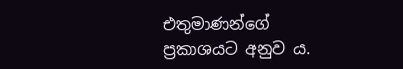එතුමාණන්ගේ ප්‍රකාශයට අනුව ය.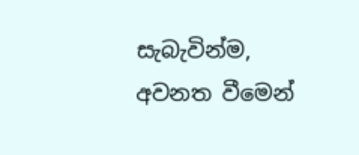සැබැවින්ම, අවනත වීමෙන්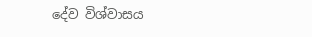දේව විශ්වාසය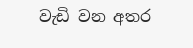වැඩි වන අතර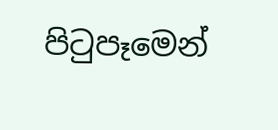පිටුපෑමෙන්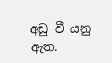අඩු වී යනු ඇත.